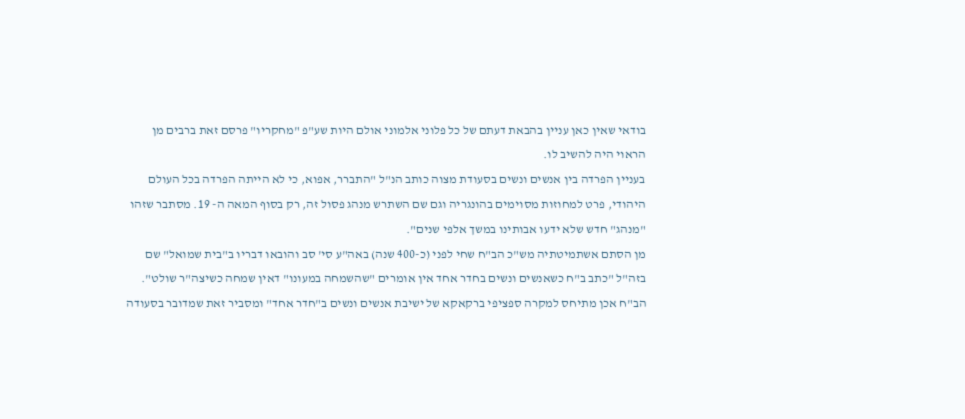בודאי שאין כאן עניין בהבאת דעתם של כל פלוני אלמוני אולם היות שע"פ "מחקריו" פרסם זאת ברבים מן הראוי היה להשיב לו.
בעניין הפרדה בין אנשים ונשים בסעודת מצוה כותב הנ"ל "התברר, אפוא, כי לא הייתה הפרדה בכל העולם היהודי, פרט למחוזות מסוימים בהונגריה וגם שם השתרש מנהג פסול זה, רק בסוף המאה ה- 19. מסתבר שזהו "מנהג" חדש שלא ידעו אבותינו במשך אלפי שנים".
מן הסתם אשתמיטתיה מש"כ הב"ח שחי לפני (כ-400 שנה) באה"ע סי' סב והובאו דבריו ב"בית שמואל" שם בזה"ל "כתב ב"ח כשאנשים ונשים בחדר אחד אין אומרים "שהשמחה במעונו" דאין שמחה כשיצה"ר שולט".
הב"ח אכן מתיחס למקרה ספציפי ברקאקא של ישיבת אנשים ונשים ב"חדר אחד" ומסביר זאת שמדובר בסעודה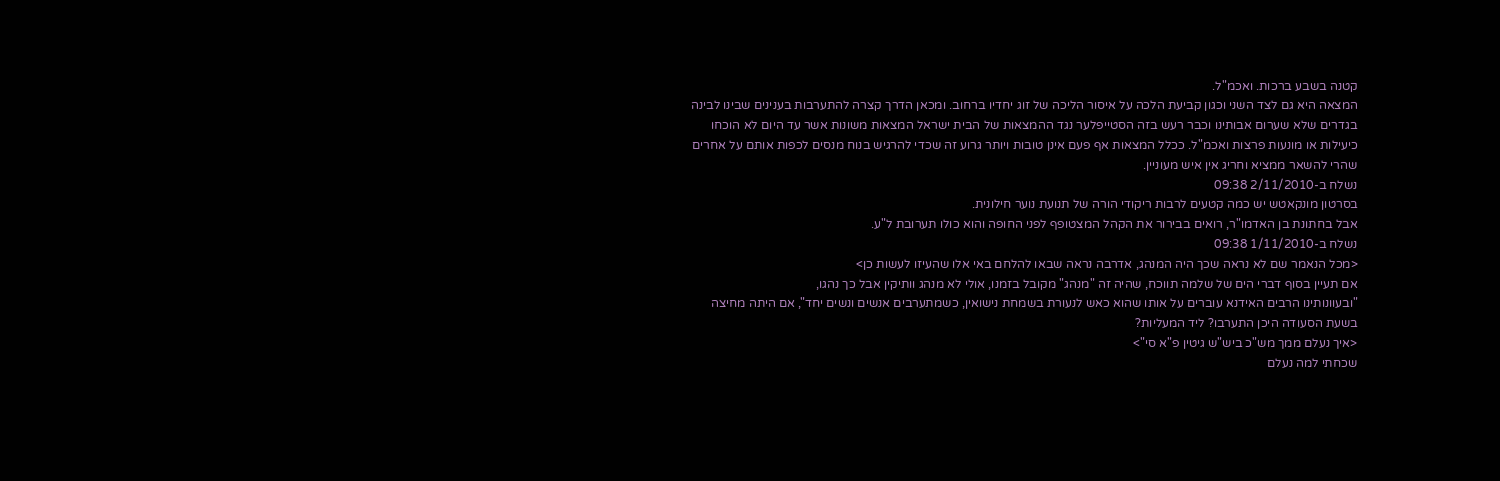קטנה בשבע ברכות. ואכמ"ל.
המצאה היא גם לצד השני וכגון קביעת הלכה על איסור הליכה של זוג יחדיו ברחוב. ומכאן הדרך קצרה להתערבות בענינים שבינו לבינה בגדרים שלא שערום אבותינו וכבר רעש בזה הסטייפלער נגד ההמצאות של הבית ישראל המצאות משונות אשר עד היום לא הוכחו כיעילות או מונעות פרצות ואכמ"ל. ככלל המצאות אף פעם אינן טובות ויותר גרוע זה שכדי להרגיש בנוח מנסים לכפות אותם על אחרים שהרי להשאר ממציא וחריג אין איש מעוניין.
נשלח ב-2/11/2010 09:38
בסרטון מונקאטש יש כמה קטעים לרבות ריקודי הורה של תנועת נוער חילונית.
אבל בחתונת בן האדמו"ר, רואים בבירור את הקהל המצטופף לפני החופה והוא כולו תערובת ל"ע.
נשלח ב-1/11/2010 09:38
<מכל הנאמר שם לא נראה שכך היה המנהג, אדרבה נראה שבאו להלחם באי אלו שהעיזו לעשות כן>
אם תעיין בסוף דברי הים של שלמה תווכח, שהיה זה "מנהג" מקובל בזמנו, אולי לא מנהג וותיקין אבל כך נהגו,
"ובעוונותינו הרבים האידנא עוברים על אותו שהוא כאש לנעורת בשמחת נישואין, כשמתערבים אנשים ונשים יחד", אם היתה מחיצה בשעת הסעודה היכן התערבו? ליד המעליות?
<איך נעלם ממך מש"כ ביש"ש גיטין פ"א סי">
שכחתי למה נעלם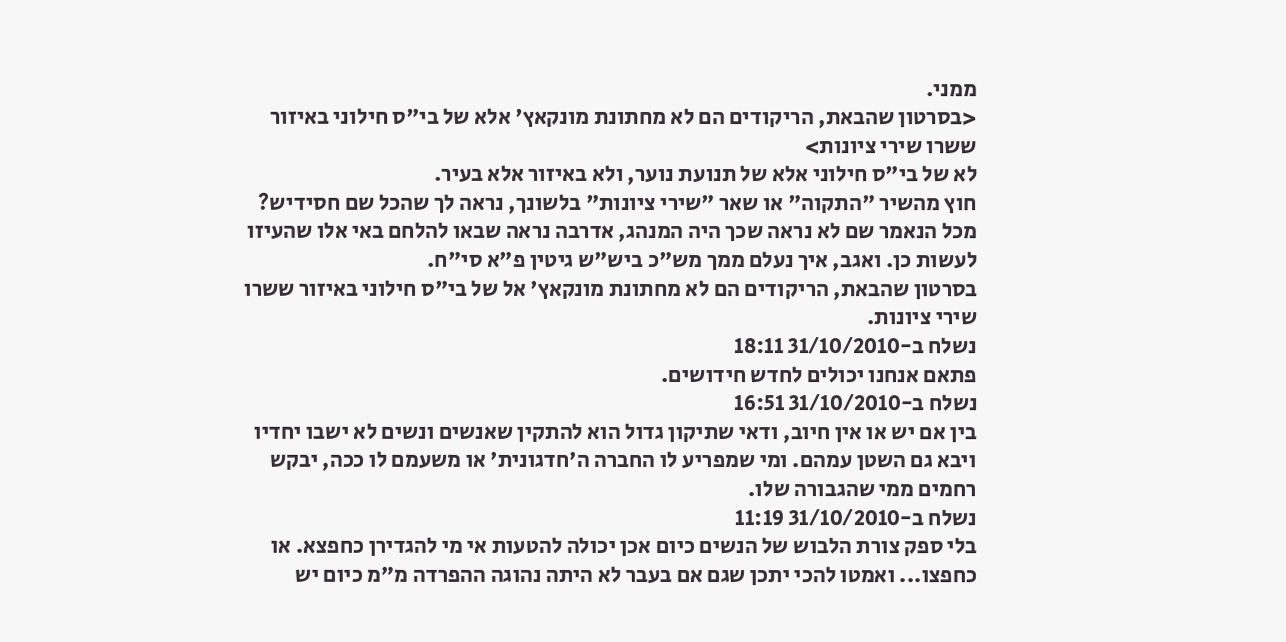ממני.
<בסרטון שהבאת, הריקודים הם לא מחתונת מונקאץ' אלא של בי"ס חילוני באיזור ששרו שירי ציונות>
לא של בי"ס חילוני אלא של תנועת נוער, ולא באיזור אלא בעיר.
חוץ מהשיר "התקוה" או שאר "שירי ציונות" בלשונך, נראה לך שהכל שם חסידיש?
מכל הנאמר שם לא נראה שכך היה המנהג, אדרבה נראה שבאו להלחם באי אלו שהעיזו לעשות כן. ואגב, איך נעלם ממך מש"כ ביש"ש גיטין פ"א סי"ח.
בסרטון שהבאת, הריקודים הם לא מחתונת מונקאץ' אל של בי"ס חילוני באיזור ששרו שירי ציונות.
נשלח ב-31/10/2010 18:11
פתאם אנחנו יכולים לחדש חידושים.
נשלח ב-31/10/2010 16:51
בין אם יש או אין חיוב, ודאי שתיקון גדול הוא להתקין שאנשים ונשים לא ישבו יחדיו ויבא גם השטן עמהם. ומי שמפריע לו החברה ה'חדגונית' או משעמם לו ככה, יבקש רחמים ממי שהגבורה שלו.
נשלח ב-31/10/2010 11:19
בלי ספק צורת הלבוש של הנשים כיום אכן יכולה להטעות אי מי להגדירן כחפצא. או כחפצו... ואמטו להכי יתכן שגם אם בעבר לא היתה נהוגה ההפרדה מ"מ כיום יש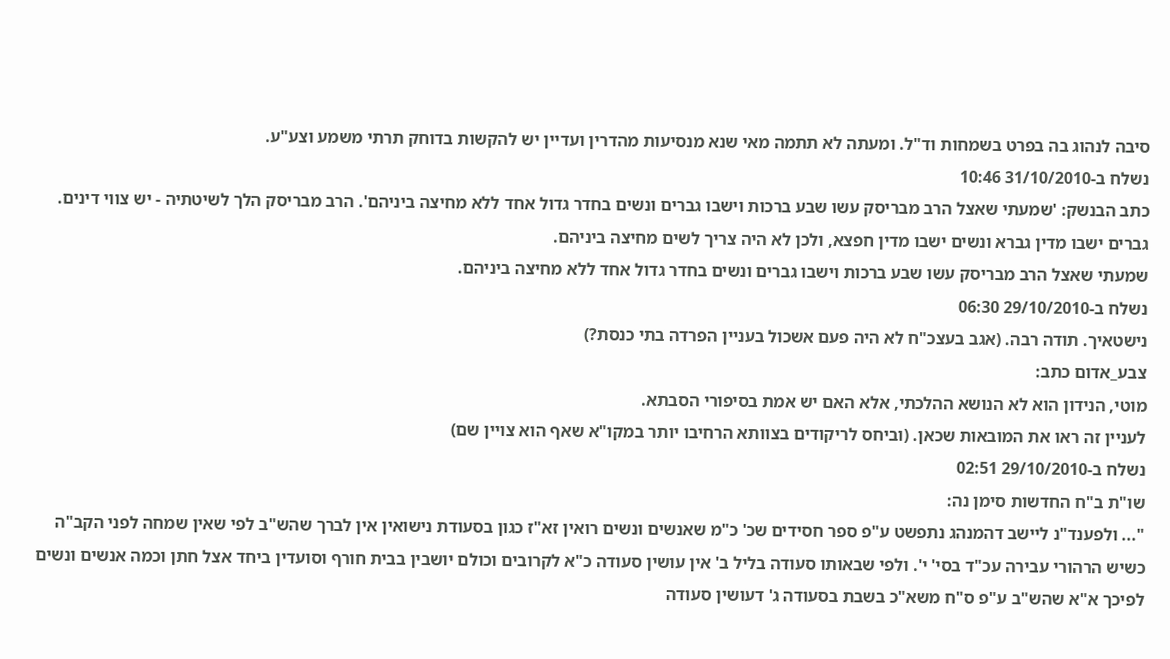סיבה לנהוג בה בפרט בשמחות וד"ל. ומעתה לא תתמה מאי שנא מנסיעות מהדרין ועדיין יש להקשות בדוחק תרתי משמע וצע"ע.
נשלח ב-31/10/2010 10:46
כתב הבנשק: 'שמעתי שאצל הרב מבריסק עשו שבע ברכות וישבו גברים ונשים בחדר גדול אחד ללא מחיצה ביניהם'. הרב מבריסק הלך לשיטתיה - יש צווי דינים. גברים ישבו מדין גברא ונשים ישבו מדין חפצא, ולכן לא היה צריך לשים מחיצה ביניהם.
שמעתי שאצל הרב מבריסק עשו שבע ברכות וישבו גברים ונשים בחדר גדול אחד ללא מחיצה ביניהם.
נשלח ב-29/10/2010 06:30
נישטאיך. תודה רבה. (אגב בעצכ"ח לא היה פעם אשכול בעניין הפרדה בתי כנסת?)
צבע_אדום כתב:
מוטי, הנידון הוא לא הנושא ההלכתי, אלא האם יש אמת בסיפורי הסבתא.
לעניין זה ראו את המובאות שכאן. (וביחס לריקודים בצוותא הרחיבו יותר במקו"א שאף הוא צויין שם)
נשלח ב-29/10/2010 02:51
שו"ת ב"ח החדשות סימן נה:
"... ולפענד"נ ליישב דהמנהג נתפשט ע"פ ספר חסידים שכ' כ"מ שאנשים ונשים רואין זא"ז כגון בסעודת נישואין אין לברך שהש"ב לפי שאין שמחה לפני הקב"ה כשיש הרהורי עבירה עכ"ד בסי' י'. ולפי שבאותו סעודה בליל ב' אין עושין סעודה כ"א לקרובים וכולם יושבין בבית חורף וסועדין ביחד אצל חתן וכמה אנשים ונשים לפיכך א"א שהש"ב ע"פ ס"ח משא"כ בשבת בסעודה ג' דעושין סעודה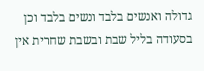גדולה ואנשים בלבד ונשים בלבד וכן בסעודה בליל שבת ובשבת שחרית אין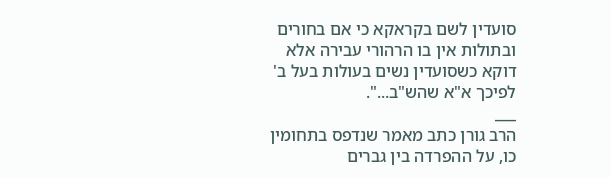סועדין לשם בקראקא כי אם בחורים ובתולות אין בו הרהורי עבירה אלא דוקא כשסועדין נשים בעולות בעל ב' לפיכך א"א שהש"ב...".
___
הרב גורן כתב מאמר שנדפס בתחומין כו, על ההפרדה בין גברים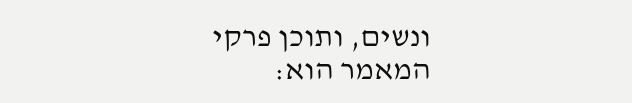ונשים, ותוכן פרקי המאמר הוא: